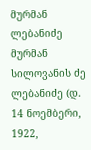მურმან ლებანიძე
მურმან სილოვანის ძე ლებანიძე (დ. 14 ნოემბერი, 1922,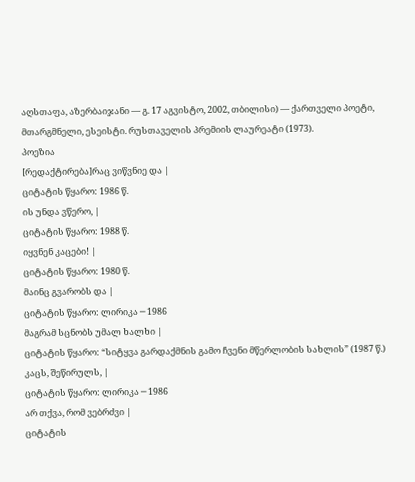აღსთაფა, აზერბაიჯანი — გ. 17 აგვისტო, 2002, თბილისი) — ქართველი პოეტი, მთარგმნელი, ესეისტი. რუსთაველის პრემიის ლაურეატი (1973).
პოეზია
[რედაქტირება]რაც ვიწვნიე და |
ციტატის წყარო: 1986 წ.
ის უნდა ვწერო, |
ციტატის წყარო: 1988 წ.
იყვნენ კაცები! |
ციტატის წყარო: 1980 წ.
მაინც გვარობს და |
ციტატის წყარო: ლირიკა ─ 1986
მაგრამ სცნობს უმალ ხალხი |
ციტატის წყარო: “სიტყვა გარდაქმნის გამო ჩვენი მწერლობის სახლის” (1987 წ.)
კაცს, შეწირულს, |
ციტატის წყარო: ლირიკა ─ 1986
არ თქვა, რომ ვებრძვი |
ციტატის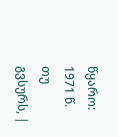წყარო: 1971 წ.
თუ გვსურს, |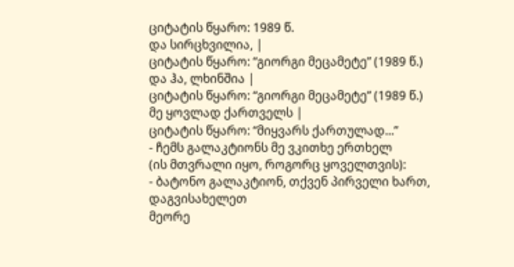ციტატის წყარო: 1989 წ.
და სირცხვილია, |
ციტატის წყარო: “გიორგი მეცამეტე” (1989 წ.)
და ჰა, ლხინშია |
ციტატის წყარო: “გიორგი მეცამეტე” (1989 წ.)
მე ყოვლად ქართველს |
ციტატის წყარო: “მიყვარს ქართულად...”
- ჩემს გალაკტიონს მე ვკითხე ერთხელ
(ის მთვრალი იყო, როგორც ყოველთვის):
- ბატონო გალაკტიონ, თქვენ პირველი ხართ,
დაგვისახელეთ
მეორე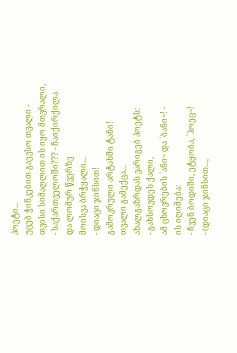პოეტი...
უცებ ჭინკებით გაევსო თვალი -
თვისი სიმაღლით ის იყო მთვრალი,
- საქართველოში??? - ჩაიქირქილა
და ლომურ წვერზე
მოისვა ბრჭყალი...
- დიაცი ჯინსით!
გამოკრული არტახში ტანი!
თვალი გამექცა...
ახალგაზრდას ვარიგებ პოეტს:
- გახსოვდეს ქალი,
ამ ცხოვრების `ანი~ და `ბანი~! -
ის იღიმება:
- ჩვენ ბოდიში, ეტყობა, `ჰოეც~!
- (დიაცი ჯინსით...,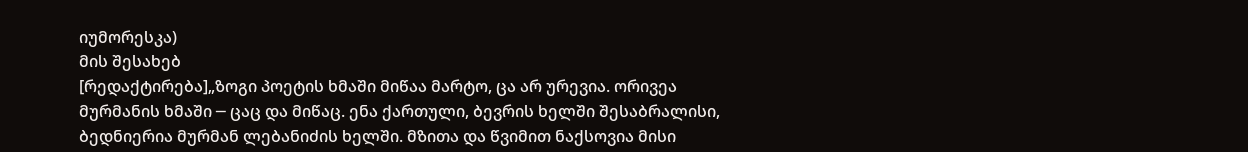იუმორესკა)
მის შესახებ
[რედაქტირება]„ზოგი პოეტის ხმაში მიწაა მარტო, ცა არ ურევია. ორივეა მურმანის ხმაში ─ ცაც და მიწაც. ენა ქართული, ბევრის ხელში შესაბრალისი, ბედნიერია მურმან ლებანიძის ხელში. მზითა და წვიმით ნაქსოვია მისი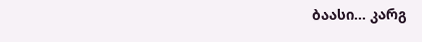ბაასი... კარგ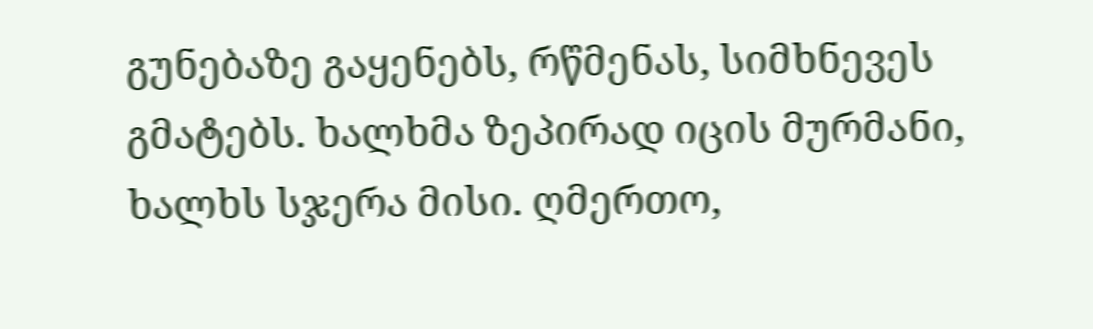გუნებაზე გაყენებს, რწმენას, სიმხნევეს გმატებს. ხალხმა ზეპირად იცის მურმანი, ხალხს სჯერა მისი. ღმერთო,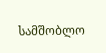სამშობლო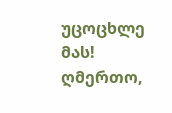უცოცხლე მას! ღმერთო,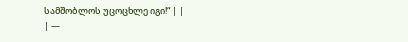სამშობლოს უცოცხლე იგი!“ | |
| —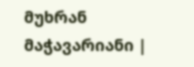მუხრან მაჭავარიანი |